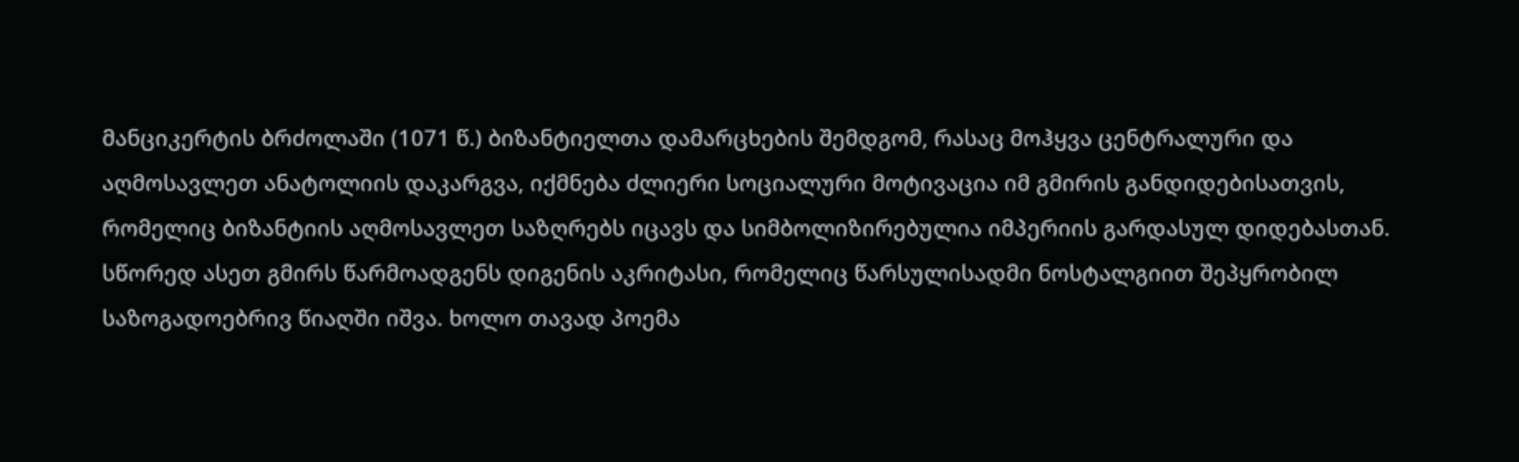მანციკერტის ბრძოლაში (1071 წ.) ბიზანტიელთა დამარცხების შემდგომ, რასაც მოჰყვა ცენტრალური და აღმოსავლეთ ანატოლიის დაკარგვა, იქმნება ძლიერი სოციალური მოტივაცია იმ გმირის განდიდებისათვის, რომელიც ბიზანტიის აღმოსავლეთ საზღრებს იცავს და სიმბოლიზირებულია იმპერიის გარდასულ დიდებასთან. სწორედ ასეთ გმირს წარმოადგენს დიგენის აკრიტასი, რომელიც წარსულისადმი ნოსტალგიით შეპყრობილ საზოგადოებრივ წიაღში იშვა. ხოლო თავად პოემა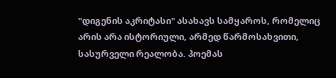"დიგენის აკრიტასი" ასახავს სამყაროს, რომელიც არის არა ისტორიული, არმედ წარმოსახვითი, სასურველი რეალობა. პოემას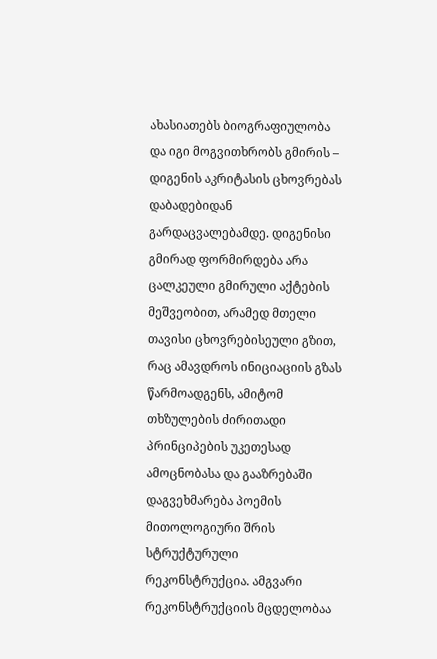ახასიათებს ბიოგრაფიულობა და იგი მოგვითხრობს გმირის – დიგენის აკრიტასის ცხოვრებას დაბადებიდან გარდაცვალებამდე. დიგენისი გმირად ფორმირდება არა ცალკეული გმირული აქტების მეშვეობით, არამედ მთელი თავისი ცხოვრებისეული გზით, რაც ამავდროს ინიციაციის გზას წარმოადგენს, ამიტომ თხზულების ძირითადი პრინციპების უკეთესად ამოცნობასა და გააზრებაში დაგვეხმარება პოემის მითოლოგიური შრის სტრუქტურული რეკონსტრუქცია. ამგვარი რეკონსტრუქციის მცდელობაა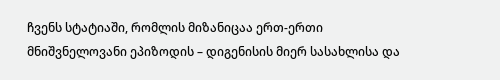ჩვენს სტატიაში, რომლის მიზანიცაა ერთ-ერთი მნიშვნელოვანი ეპიზოდის – დიგენისის მიერ სასახლისა და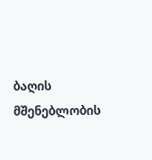ბაღის მშენებლობის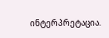ინტერპრეტაცია.